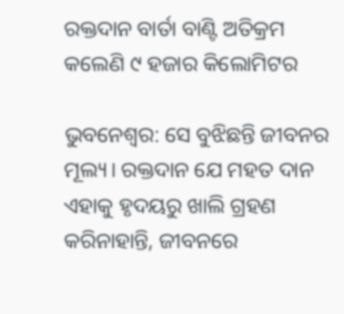ରକ୍ତଦାନ ବାର୍ତା ବାଣ୍ଟି ଅତିକ୍ରମ କଲେଣି ୯ ହଜାର କିଲୋମିଟର

ଭୁବନେଶ୍ୱର: ସେ ବୁଝିଛନ୍ତି ଜୀବନର ମୂଲ୍ୟ। ରକ୍ତଦାନ ଯେ ମହତ ଦାନ ଏହାକୁ ହୃଦୟରୁ ଖାଲି ଗ୍ରହଣ କରିନାହାନ୍ତି, ଜୀବନରେ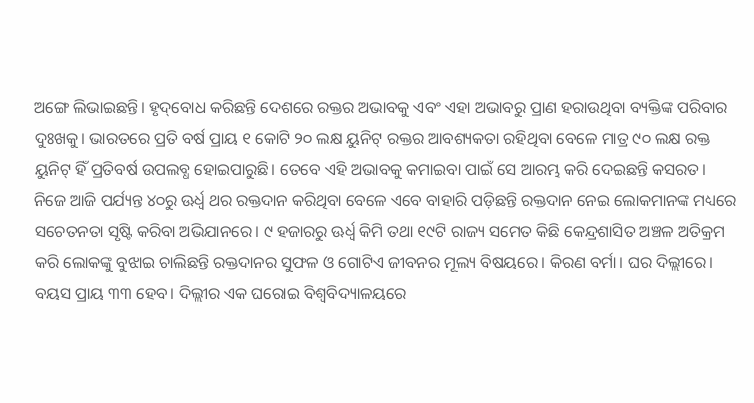ଅଙ୍ଗେ ଲିଭାଇଛନ୍ତି। ହୃଦ୍‌ବୋଧ କରିଛନ୍ତି ଦେଶରେ ରକ୍ତର ଅଭାବକୁ ଏବଂ ଏହା ଅଭାବରୁ ପ୍ରାଣ ହରାଉଥିବା ବ୍ୟକ୍ତିଙ୍କ ପରିବାର ଦୁଃଖକୁ। ଭାରତରେ ପ୍ରତି ବର୍ଷ ପ୍ରାୟ ୧ କୋଟି ୨୦ ଲକ୍ଷ ୟୁନିଟ୍‌ ରକ୍ତର ଆବଶ୍ୟକତା ରହିଥିବା ବେଳେ ମାତ୍ର ୯୦ ଲକ୍ଷ ରକ୍ତ ୟୁନିଟ୍‌ ହିଁ ପ୍ରତିବର୍ଷ ଉପଲବ୍ଧ ହୋଇପାରୁଛି। ତେବେ ଏହି ଅଭାବକୁ କମାଇବା ପାଇଁ ସେ ଆରମ୍ଭ କରି ଦେଇଛନ୍ତି କସରତ। ନିଜେ ଆଜି ପର୍ଯ୍ୟନ୍ତ ୪୦ରୁ ଊର୍ଧ୍ୱ ଥର ରକ୍ତଦାନ କରିଥିବା ବେଳେ ଏବେ ବାହାରି ପଡ଼ିଛନ୍ତି ରକ୍ତଦାନ ନେଇ ଲୋକମାନଙ୍କ ମଧ୍ୟରେ ସଚେତନତା ସୃଷ୍ଟି କରିବା ଅଭିଯାନରେ। ୯ ହଜାରରୁ ଊର୍ଧ୍ୱ କିମି ତଥା ୧୯ଟି ରାଜ୍ୟ ସମେତ କିଛି କେନ୍ଦ୍ରଶାସିତ ଅଞ୍ଚଳ ଅତିକ୍ରମ କରି ଲୋକଙ୍କୁ ବୁଝାଇ ଚାଲିଛନ୍ତି ରକ୍ତଦାନର ସୁଫଳ ଓ ଗୋଟିଏ ଜୀବନର ମୂଲ୍ୟ ବିଷୟରେ। କିରଣ ବର୍ମା। ଘର ଦିଲ୍ଲୀରେ। ବୟସ ପ୍ରାୟ ୩୩ ହେବ। ଦିଲ୍ଲୀର ଏକ ଘରୋଇ ବିଶ୍ୱବିଦ୍ୟାଳୟରେ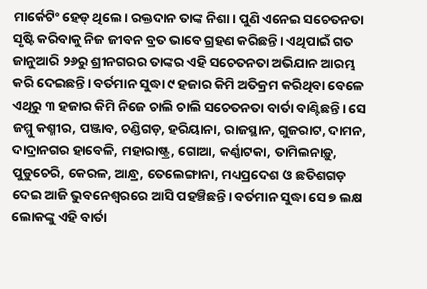ମାର୍କେଟିଂ ହେଡ୍‌ ଥିଲେ। ରକ୍ତଦାନ ତାଙ୍କ ନିଶା। ପୁଣି ଏନେଇ ସଚେତନତା ସୃଷ୍ଟି କରିବାକୁ ନିଜ ଜୀବନ ବ୍ରତ ଭାବେ ଗ୍ରହଣ କରିଛନ୍ତି। ଏଥିପାଇଁ ଗତ ଜାନୁଆରି ୨୬ରୁ ଶ୍ରୀନଗରର ତାଙ୍କର ଏହି ସଚେତନତା ଅଭିଯାନ ଆରମ୍ଭ କରି ଦେଇଛନ୍ତି। ବର୍ତମାନ ସୁଦ୍ଧା ୯ ହଜାର କିମି ଅତିକ୍ରମ କରିଥିବା ବେଳେ ଏଥିରୁ ୩ ହଜାର କିମି ନିଜେ ଚାଲି ଚାଲି ସଚେତନତା ବାର୍ତା ବାଣ୍ଟିଛନ୍ତି। ସେ ଜମ୍ମୁ କଶ୍ମୀର, ପଞ୍ଜାବ, ଚଣ୍ଡିଗଡ଼, ହରିୟାନା, ରାଜସ୍ଥାନ, ଗୁଜରାଟ, ଦାମନ, ଦାଦ୍ରାନଗର ହାବେଳି, ମହାରାଷ୍ଟ୍ର, ଗୋଆ, କର୍ଣ୍ଣାଟକା, ତାମିଲନାଡ଼ୁ, ପୁଡୁଚେରି, କେରଳ, ଆନ୍ଧ୍ର, ତେଲେଙ୍ଗାନା, ମଧ୍ୟପ୍ରଦେଶ ଓ ଛତିଶଗଡ଼ ଦେଇ ଆଜି ଭୁବନେଶ୍ୱରରେ ଆସି ପହଞ୍ଚିଛନ୍ତି। ବର୍ତମାନ ସୁଦ୍ଧା ସେ ୭ ଲକ୍ଷ ଲୋକଙ୍କୁ ଏହି ବାର୍ତା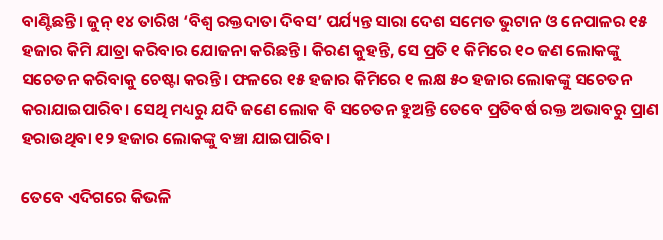ବାଣ୍ଟିଛନ୍ତି। ଜୁନ୍‌ ୧୪ ତାରିଖ ‘ବିଶ୍ୱ ରକ୍ତଦାତା ଦିବସ’ ପର୍ଯ୍ୟନ୍ତ ସାରା ଦେଶ ସମେତ ଭୁଟାନ ଓ ନେପାଳର ୧୫ ହଜାର କିମି ଯାତ୍ରା କରିବାର ଯୋଜନା କରିଛନ୍ତି। କିରଣ କୁହନ୍ତି, ସେ ପ୍ରତି ୧ କିମିରେ ୧୦ ଜଣ ଲୋକଙ୍କୁ ସଚେତନ କରିବାକୁ ଚେଷ୍ଟା କରନ୍ତି। ଫଳରେ ୧୫ ହଜାର କିମିରେ ୧ ଲକ୍ଷ ୫୦ ହଜାର ଲୋକଙ୍କୁ ସଚେତନ କରାଯାଇପାରିବ। ସେଥି ମଧ୍ୟରୁ ଯଦି ଜଣେ ଲୋକ ବି ସଚେତନ ହୁଅନ୍ତି ତେବେ ପ୍ରତିବର୍ଷ ରକ୍ତ ଅଭାବରୁ ପ୍ରାଣ ହରାଉଥିବା ୧୨ ହଜାର ଲୋକଙ୍କୁ ବଞ୍ଚା ଯାଇପାରିବ।

ତେବେ ଏଦିଗରେ କିଭଳି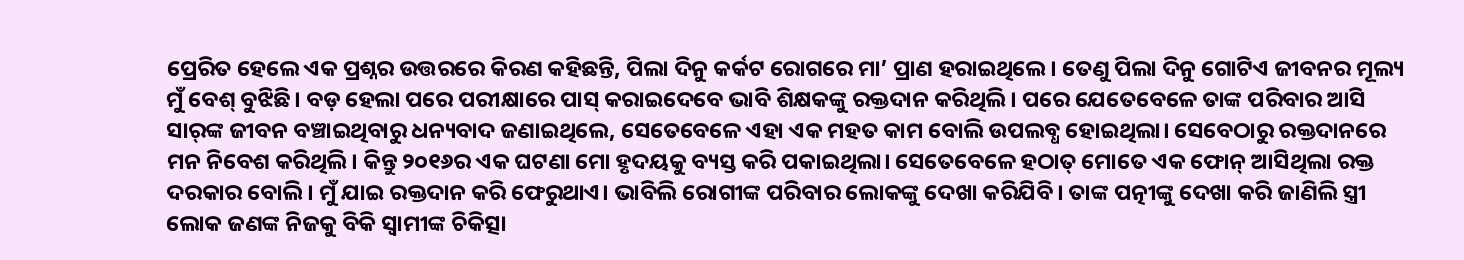ପ୍ରେରିତ ହେଲେ ଏକ ପ୍ରଶ୍ନର ଉତ୍ତରରେ କିରଣ କହିଛନ୍ତି, ପିଲା ଦିନୁ କର୍କଟ ରୋଗରେ ମା’ ପ୍ରାଣ ହରାଇଥିଲେ। ତେଣୁ ପିଲା ଦିନୁ ଗୋଟିଏ ଜୀବନର ମୂଲ୍ୟ ମୁଁ ବେଶ୍‌ ବୁଝିଛି। ବଡ଼ ହେଲା ପରେ ପରୀକ୍ଷାରେ ପାସ୍‌ କରାଇଦେବେ ଭାବି ଶିକ୍ଷକଙ୍କୁ ରକ୍ତଦାନ କରିଥିଲି। ପରେ ଯେତେବେଳେ ତାଙ୍କ ପରିବାର ଆସି ସାର୍‌ଙ୍କ ଜୀବନ ବଞ୍ଚାଇଥିବାରୁ ଧନ୍ୟବାଦ ଜଣାଇଥିଲେ, ସେତେବେଳେ ଏହା ଏକ ମହତ କାମ ବୋଲି ଉପଲବ୍ଧ ହୋଇଥିଲା। ସେବେଠାରୁ ରକ୍ତଦାନରେ ମନ ନିବେଶ କରିଥିଲି। କିନ୍ତୁ ୨୦୧୬ର ଏକ ଘଟଣା ମୋ ହୃଦୟକୁ ବ୍ୟସ୍ତ କରି ପକାଇଥିଲା। ସେତେବେଳେ ହଠାତ୍‌ ମୋତେ ଏକ ଫୋନ୍‌ ଆସିଥିଲା ରକ୍ତ ଦରକାର ବୋଲି। ମୁଁ ଯାଇ ରକ୍ତଦାନ କରି ଫେରୁଥାଏ। ଭାବିଲି ରୋଗୀଙ୍କ ପରିବାର ଲୋକଙ୍କୁ ଦେଖା କରିଯିବି। ତାଙ୍କ ପତ୍ନୀଙ୍କୁ ଦେଖା କରି ଜାଣିଲି ସ୍ତ୍ରୀ ଲୋକ ଜଣଙ୍କ ନିଜକୁ ବିକି ସ୍ୱାମୀଙ୍କ ଚିକିତ୍ସା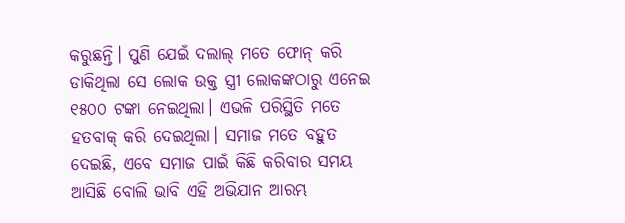କରୁଛନ୍ତି। ପୁଣି ଯେଇଁ ଦଲାଲ୍‌ ମତେ ଫୋନ୍‌ କରି ଡାକିଥିଲା ସେ ଲୋକ ଉକ୍ତ ସ୍ତ୍ରୀ ଲୋକଙ୍କଠାରୁ ଏନେଇ ୧୫୦୦ ଟଙ୍କା ନେଇଥିଲା। ଏଭଳି ପରିସ୍ଥିତି ମତେ ହତବାକ୍‌ କରି ଦେଇଥିଲା। ସମାଜ ମତେ ବହୁତ ଦେଇଛି, ଏବେ ସମାଜ ପାଇଁ କିଛି କରିବାର ସମୟ ଆସିଛି ବୋଲି ଭାବି ଏହି ଅଭିଯାନ ଆରମ୍ଭ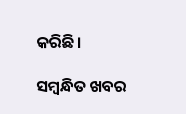କରିଛି।

ସମ୍ବନ୍ଧିତ ଖବର